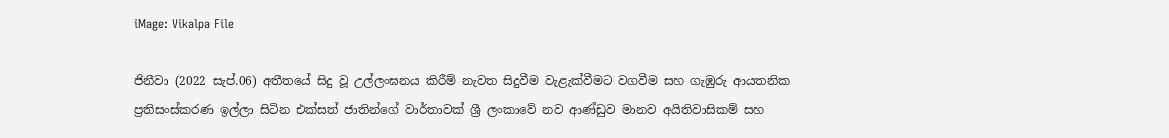iMage: Vikalpa File

ජිනීවා (2022 සැප්.06) අතීතයේ සිදු වූ උල්ලංඝනය කිරීම් නැවත සිදුවීම වැළැක්වීමට වගවීම සහ ගැඹුරු ආයතනික ප්‍රතිසංස්කරණ ඉල්ලා සිටින එක්සත් ජාතින්ගේ වාර්තාවක් ශ්‍රී ලංකාවේ නව ආණ්ඩුව මානව අයිතිවාසිකම් සහ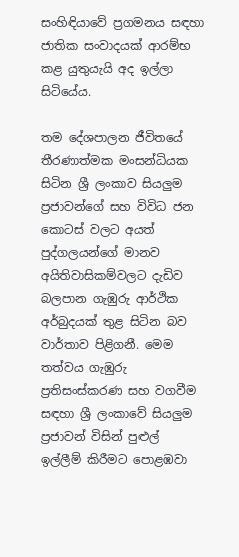සංහිඳියාවේ ප්‍රගමනය සඳහා ජාතික සංවාදයක් ආරම්භ කළ යුතුයැයි අද ඉල්ලා සිටියේය.

තම දේශපාලන ජීවිතයේ තීරණාත්මක මංසන්ධියක සිටින ශ්‍රී ලංකාව සියලුම ප්‍රජාවන්ගේ සහ විවිධ ජන කොටස් වලට අයත් පුද්ගලයන්ගේ මානව අයිතිවාසිකම්වලට දැඩිව බලපාන ගැඹුරු ආර්ථික අර්බුදයක් තුළ සිටින බව වාර්තාව පිළිගනී. මෙම තත්වය ගැඹුරු ප්‍රතිසංස්කරණ සහ වගවීම සඳහා ශ්‍රී ලංකාවේ සියලුම ප්‍රජාවන් විසින් පුළුල් ඉල්ලීම් කිරීමට පොළඹවා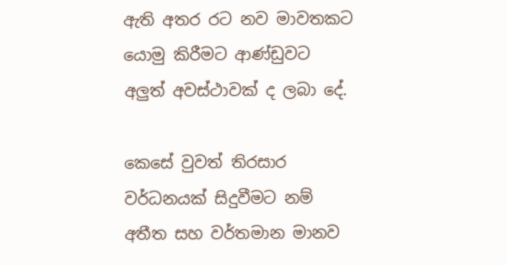ඇති අතර රට නව මාවතකට යොමු කිරීමට ආණ්ඩුවට අලුත් අවස්ථාවක් ද ලබා දේ.

කෙසේ වුවත් තිරසාර වර්ධනයක් සිදුවීමට නම් අතීත සහ වර්තමාන මානව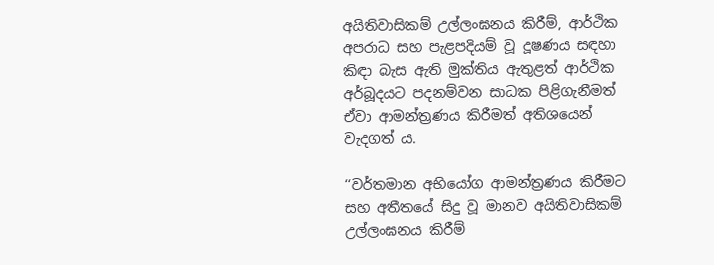අයිතිවාසිකම් උල්ලංඝනය කිරීම්, ආර්ථික අපරාධ සහ පැළපදියම් වූ දූෂණය සඳහා කිඳා බැස ඇති මුක්තිය ඇතුළත් ආර්ථික අර්බූදයට පදනම්වන සාධක පිළිගැනීමත් ඒවා ආමන්ත්‍රණය කිරීමත් අතිශයෙන් වැදගත් ය.

‘‘වර්තමාන අභියෝග ආමන්ත්‍රණය කිරීමට සහ අතීතයේ සිදු වූ මානව අයිතිවාසිකම් උල්ලංඝනය කිරීම්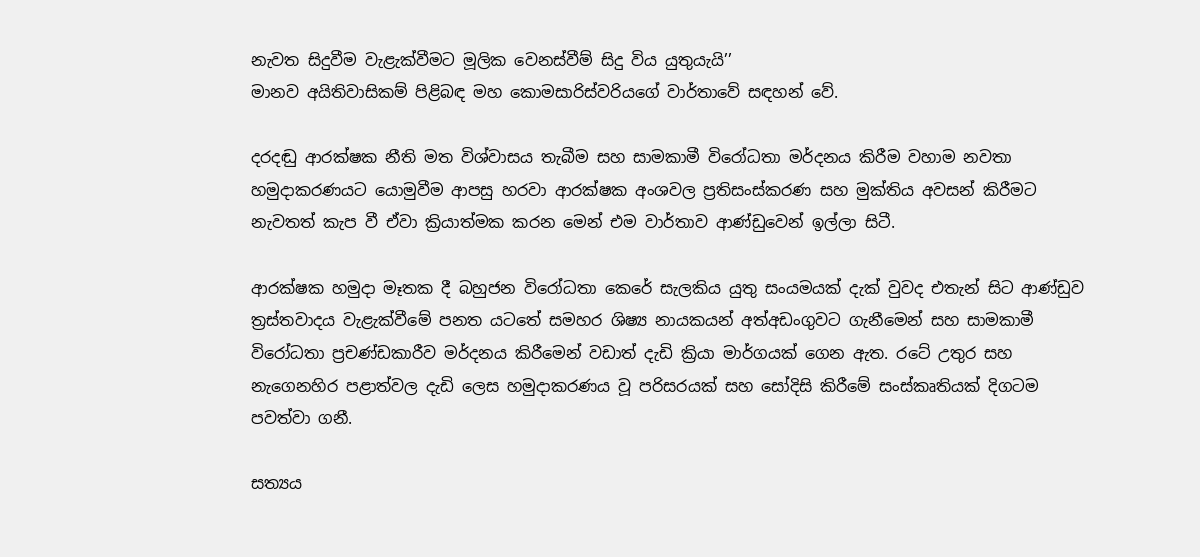නැවත සිදුවීම වැළැක්වීමට මූලික වෙනස්වීම් සිදු විය යුතුයැයි’’
මානව අයිතිවාසිකම් පිළිබඳ මහ කොමසාරිස්වරියගේ වාර්තාවේ සඳහන් වේ.

දරදඬු ආරක්ෂක නීති මත විශ්වාසය තැබීම සහ සාමකාමී විරෝධතා මර්දනය කිරීම වහාම නවතා හමුදාකරණයට යොමුවීම ආපසු හරවා ආරක්ෂක අංශවල ප්‍රතිසංස්කරණ සහ මුක්තිය අවසන් කිරීමට නැවතත් කැප වී ඒවා ක්‍රියාත්මක කරන මෙන් එම වාර්තාව ආණ්ඩුවෙන් ඉල්ලා සිටී.

ආරක්ෂක හමුදා මෑතක දී බහුජන විරෝධතා කෙරේ සැලකිය යුතු සංයමයක් දැක් වුවද එතැන් සිට ආණ්ඩුව ත්‍රස්තවාදය වැළැක්වීමේ පනත යටතේ සමහර ශිෂ්‍ය නායකයන් අත්අඩංගුවට ගැනීමෙන් සහ සාමකාමී විරෝධතා ප්‍රචණ්ඩකාරීව මර්දනය කිරීමෙන් වඩාත් දැඩි ක්‍රියා මාර්ගයක් ගෙන ඇත. රටේ උතුර සහ නැගෙනහිර පළාත්වල දැඩි ලෙස හමුදාකරණය වූ පරිසරයක් සහ සෝදිසි කිරීමේ සංස්කෘතියක් දිගටම පවත්වා ගනී.

සත්‍යය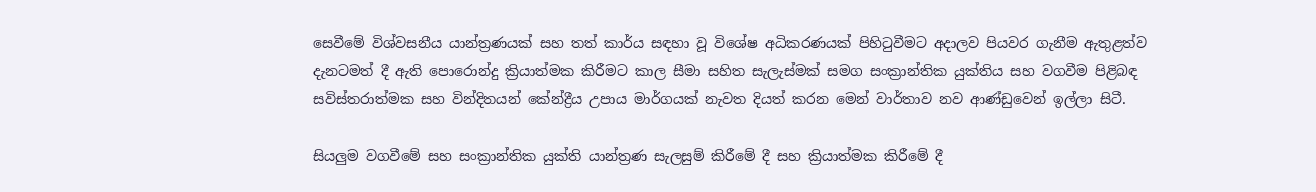සෙවීමේ විශ්වසනීය යාන්ත්‍රණයක් සහ තත් කාර්ය සඳහා වූ විශේෂ අධිකරණයක් පිහිටුවීමට අදාලව පියවර ගැනීම ඇතුළත්ව දැනටමත් දී ඇති පොරොන්දු ක්‍රියාත්මක කිරීමට කාල සීමා සහිත සැලැස්මක් සමග සංක්‍රාන්තික යුක්තිය සහ වගවීම පිළිබඳ සවිස්තරාත්මක සහ වින්දිතයන් කේන්ද්‍රීය උපාය මාර්ගයක් නැවත දියත් කරන මෙන් වාර්තාව නව ආණ්ඩුවෙන් ඉල්ලා සිටී.

සියලුම වගවීමේ සහ සංක්‍රාන්තික යුක්ති යාන්ත්‍රණ සැලසුම් කිරීමේ දී සහ ක්‍රියාත්මක කිරීමේ දී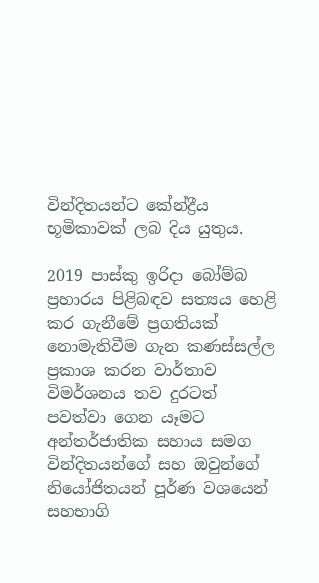වින්දිතයන්ට කේන්ද්‍රීය භූමිකාවක් ලබ දිය යුතුය.

2019 පාස්කු ඉරිදා බෝම්බ ප්‍රහාරය පිළිබඳව සත්‍යය හෙළි කර ගැනීමේ ප්‍රගතියක් නොමැතිවීම ගැන කණස්සල්ල ප්‍රකාශ කරන වාර්තාව විමර්ශනය තව දුරටත් පවත්වා ගෙන යෑමට අන්තර්ජාතික සහාය සමග වින්දිතයන්ගේ සහ ඔවුන්ගේ නියෝජිතයන් පූර්ණ වශයෙන් සහභාගි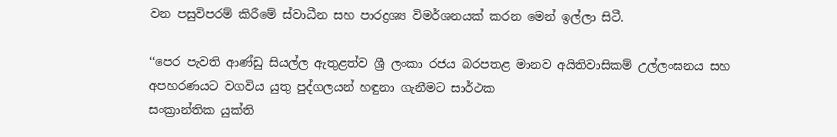වන පසුවිපරම් කිරීමේ ස්වාධීන සහ පාරද්‍රශ්‍ය විමර්ශනයක් කරන මෙන් ඉල්ලා සිටී.

‘‘පෙර පැවති ආණ්ඩු සියල්ල ඇතුළත්ව ශ්‍රී ලංකා රජය බරපතළ මානව අයිතිවාසිකම් උල්ලංඝනය සහ අපහරණයට වගවිය යුතු පුද්ගලයන් හඳුනා ගැනීමට සාර්ථක
සංක්‍රාන්තික යුක්ති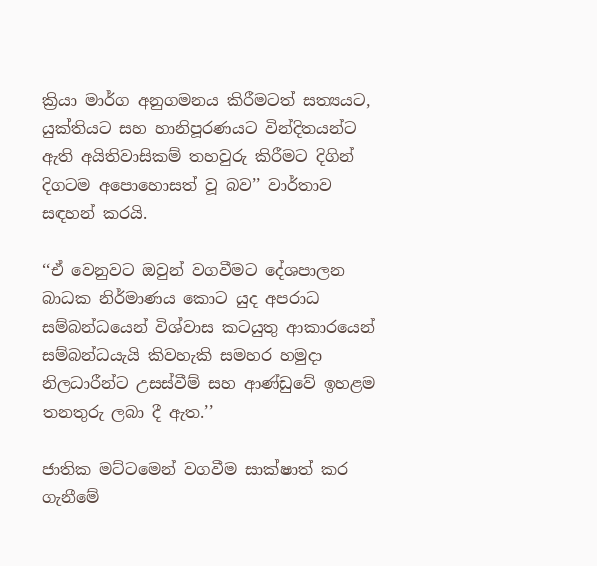ක්‍රියා මාර්ග අනුගමනය කිරීමටත් සත්‍යයට, යුක්තියට සහ හානිපූරණයට වින්දිතයන්ට ඇති අයිතිවාසිකම් තහවුරු කිරීමට දිගින් දිගටම අපොහොසත් වූ බව’’ වාර්තාව සඳහන් කරයි.

‘‘ඒ වෙනුවට ඔවුන් වගවීමට දේශපාලන බාධක නිර්මාණය කොට යුද අපරාධ සම්බන්ධයෙන් විශ්වාස කටයුතු ආකාරයෙන් සම්බන්ධයැයි කිවහැකි සමහර හමුදා නිලධාරීන්ට උසස්වීම් සහ ආණ්ඩුවේ ඉහළම තනතුරු ලබා දී ඇත.’’

ජාතික මට්ටමෙන් වගවීම සාක්ෂාත් කර ගැනීමේ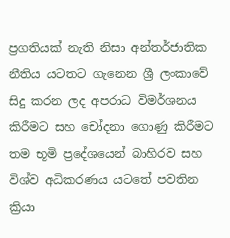ප්‍රගතියක් නැති නිසා අන්තර්ජාතික නීතිය යටතට ගැනෙන ශ්‍රී ලංකාවේ සිදු කරන ලද අපරාධ විමර්ශනය කිරීමට සහ චෝදනා ගොණු කිරීමට තම භූමි ප්‍රදේශයෙන් බාහිරව සහ විශ්ව අධිකරණය යටතේ පවතින ක්‍රියා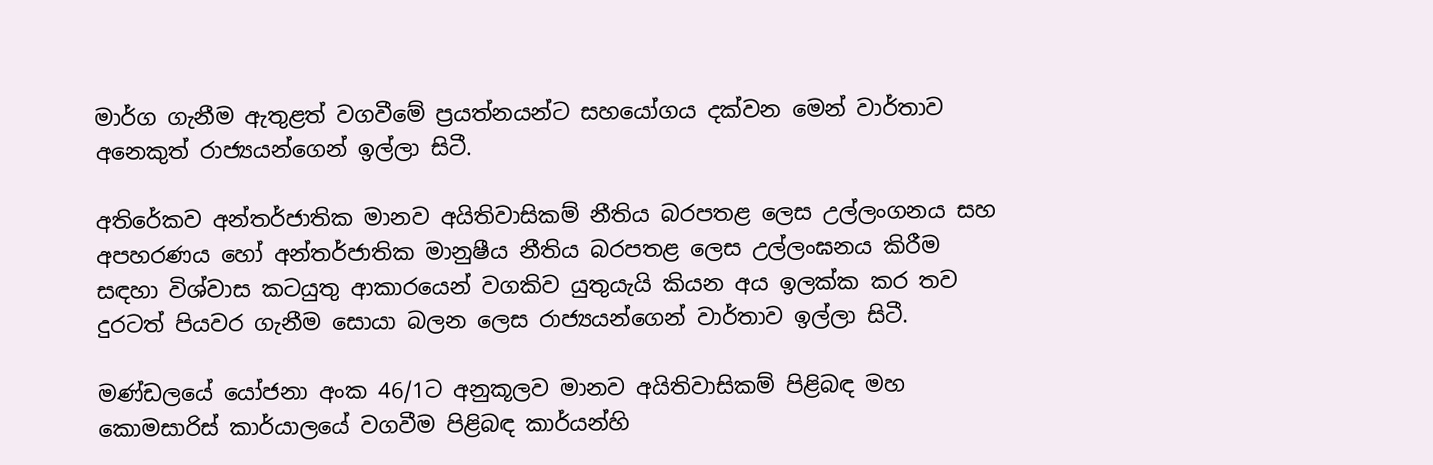මාර්ග ගැනීම ඇතුළත් වගවීමේ ප්‍රයත්නයන්ට සහයෝගය දක්වන මෙන් වාර්තාව අනෙකුත් රාජ්‍යයන්ගෙන් ඉල්ලා සිටී.

අතිරේකව අන්තර්ජාතික මානව අයිතිවාසිකම් නීතිය බරපතළ ලෙස උල්ලංගනය සහ අපහරණය හෝ අන්තර්ජාතික මානුෂීය නීතිය බරපතළ ලෙස උල්ලංඝනය කිරීම සඳහා විශ්වාස කටයුතු ආකාරයෙන් වගකිව යුතුයැයි කියන අය ඉලක්ක කර තව දුරටත් පියවර ගැනීම සොයා බලන ලෙස රාජ්‍යයන්ගෙන් වාර්තාව ඉල්ලා සිටී.

මණ්ඩලයේ යෝජනා අංක 46/1ට අනුකූලව මානව අයිතිවාසිකම් පිළිබඳ මහ කොමසාරිස් කාර්යාලයේ වගවීම පිළිබඳ කාර්යන්හි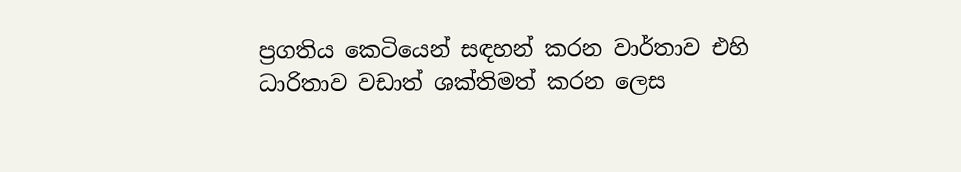ප්‍රගතිය කෙටියෙන් සඳහන් කරන වාර්තාව එහි ධාරිතාව වඩාත් ශක්තිමත් කරන ලෙස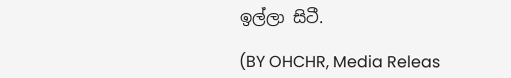ඉල්ලා සිටී.

(BY OHCHR, Media Releas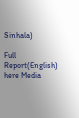Sinhala)

Full Report(English) here Media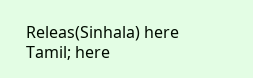Releas(Sinhala) here Tamil; here